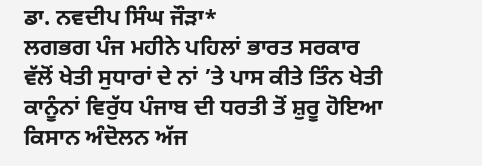ਡਾ. ਨਵਦੀਪ ਸਿੰਘ ਜੌੜਾ*
ਲਗਭਗ ਪੰਜ ਮਹੀਨੇ ਪਹਿਲਾਂ ਭਾਰਤ ਸਰਕਾਰ ਵੱਲੋਂ ਖੇਤੀ ਸੁਧਾਰਾਂ ਦੇ ਨਾਂ ’ਤੇ ਪਾਸ ਕੀਤੇ ਤਿੰਨ ਖੇਤੀ ਕਾਨੂੰਨਾਂ ਵਿਰੁੱਧ ਪੰਜਾਬ ਦੀ ਧਰਤੀ ਤੋਂ ਸ਼ੁਰੂ ਹੋਇਆ ਕਿਸਾਨ ਅੰਦੋਲਨ ਅੱਜ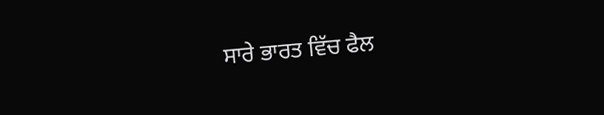ਸਾਰੇ ਭਾਰਤ ਵਿੱਚ ਫੈਲ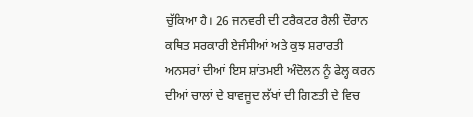ਚੁੱਕਿਆ ਹੈ। 26 ਜਨਵਰੀ ਦੀ ਟਰੈਕਟਰ ਰੈਲੀ ਦੌਰਾਨ ਕਥਿਤ ਸਰਕਾਰੀ ਏਜੰਸੀਆਂ ਅਤੇ ਕੁਝ ਸ਼ਰਾਰਤੀ ਅਨਸਰਾਂ ਦੀਆਂ ਇਸ ਸ਼ਾਂਤਮਈ ਅੰਦੋਲਨ ਨੂੰ ਫੇਲ੍ਹ ਕਰਨ ਦੀਆਂ ਚਾਲਾਂ ਦੇ ਬਾਵਜੂਦ ਲੱਖਾਂ ਦੀ ਗਿਣਤੀ ਦੇ ਵਿਚ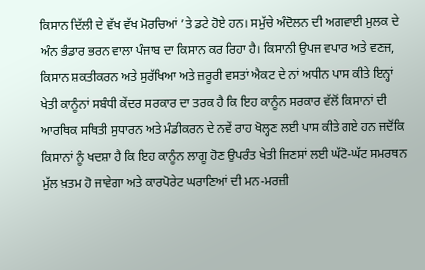ਕਿਸਾਨ ਦਿੱਲੀ ਦੇ ਵੱਖ ਵੱਖ ਮੋਰਚਿਆਂ ’ਤੇ ਡਟੇ ਹੋਏ ਹਨ। ਸਮੁੱਚੇ ਅੰਦੋਲਨ ਦੀ ਅਗਵਾਈ ਮੁਲਕ ਦੇ ਅੰਨ ਭੰਡਾਰ ਭਰਨ ਵਾਲਾ ਪੰਜਾਬ ਦਾ ਕਿਸਾਨ ਕਰ ਰਿਹਾ ਹੈ। ਕਿਸਾਨੀ ਉਪਜ ਵਪਾਰ ਅਤੇ ਵਣਜ, ਕਿਸਾਨ ਸ਼ਕਤੀਕਰਨ ਅਤੇ ਸੁਰੱਖਿਆ ਅਤੇ ਜ਼ਰੂਰੀ ਵਸਤਾਂ ਐਕਟ ਦੇ ਨਾਂ ਅਧੀਨ ਪਾਸ ਕੀਤੇ ਇਨ੍ਹਾਂ ਖੇਤੀ ਕਾਨੂੰਨਾਂ ਸਬੰਧੀ ਕੇਂਦਰ ਸਰਕਾਰ ਦਾ ਤਰਕ ਹੈ ਕਿ ਇਹ ਕਾਨੂੰਨ ਸਰਕਾਰ ਵੱਲੋਂ ਕਿਸਾਨਾਂ ਦੀ ਆਰਥਿਕ ਸਥਿਤੀ ਸੁਧਾਰਨ ਅਤੇ ਮੰਡੀਕਰਨ ਦੇ ਨਵੇਂ ਰਾਹ ਖੋਲ੍ਹਣ ਲਈ ਪਾਸ ਕੀਤੇ ਗਏ ਹਨ ਜਦੋਂਕਿ ਕਿਸਾਨਾਂ ਨੂੰ ਖਦਸ਼ਾ ਹੈ ਕਿ ਇਹ ਕਾਨੂੰਨ ਲਾਗੂ ਹੋਣ ਉਪਰੰਤ ਖੇਤੀ ਜਿਣਸਾਂ ਲਈ ਘੱਟੋ-ਘੱਟ ਸਮਰਥਨ ਮੁੱਲ ਖ਼ਤਮ ਹੋ ਜਾਵੇਗਾ ਅਤੇ ਕਾਰਪੋਰੇਟ ਘਰਾਣਿਆਂ ਦੀ ਮਨ-ਮਰਜ਼ੀ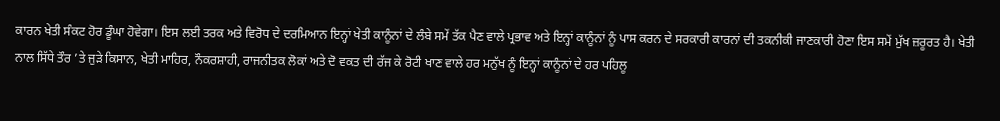ਕਾਰਨ ਖੇਤੀ ਸੰਕਟ ਹੋਰ ਡੂੰਘਾ ਹੋਵੇਗਾ। ਇਸ ਲਈ ਤਰਕ ਅਤੇ ਵਿਰੋਧ ਦੇ ਦਰਮਿਆਨ ਇਨ੍ਹਾਂ ਖੇਤੀ ਕਾਨੂੰਨਾਂ ਦੇ ਲੰਬੇ ਸਮੇਂ ਤੱਕ ਪੈਣ ਵਾਲੇ ਪ੍ਰਭਾਵ ਅਤੇ ਇਨ੍ਹਾਂ ਕਾਨੂੰਨਾਂ ਨੂੰ ਪਾਸ ਕਰਨ ਦੇ ਸਰਕਾਰੀ ਕਾਰਨਾਂ ਦੀ ਤਕਨੀਕੀ ਜਾਣਕਾਰੀ ਹੋਣਾ ਇਸ ਸਮੇਂ ਮੁੱਖ ਜ਼ਰੂਰਤ ਹੈ। ਖੇਤੀ ਨਾਲ ਸਿੱਧੇ ਤੌਰ ’ਤੇ ਜੁੜੇ ਕਿਸਾਨ, ਖੇਤੀ ਮਾਹਿਰ, ਨੌਕਰਸ਼ਾਹੀ, ਰਾਜਨੀਤਕ ਲੋਕਾਂ ਅਤੇ ਦੋ ਵਕਤ ਦੀ ਰੱਜ ਕੇ ਰੋਟੀ ਖਾਣ ਵਾਲੇ ਹਰ ਮਨੁੱਖ ਨੂੰ ਇਨ੍ਹਾਂ ਕਾਨੂੰਨਾਂ ਦੇ ਹਰ ਪਹਿਲੂ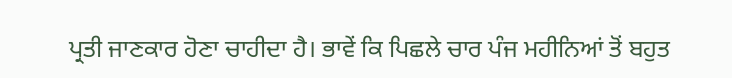ਪ੍ਰਤੀ ਜਾਣਕਾਰ ਹੋਣਾ ਚਾਹੀਦਾ ਹੈ। ਭਾਵੇਂ ਕਿ ਪਿਛਲੇ ਚਾਰ ਪੰਜ ਮਹੀਨਿਆਂ ਤੋਂ ਬਹੁਤ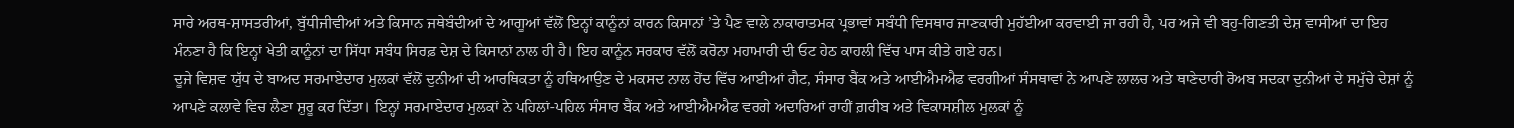ਸਾਰੇ ਅਰਥ-ਸ਼ਾਸਤਰੀਆਂ, ਬੁੱਧੀਜੀਵੀਆਂ ਅਤੇ ਕਿਸਾਨ ਜਥੇਬੰਦੀਆਂ ਦੇ ਆਗੂਆਂ ਵੱਲੋਂ ਇਨ੍ਹਾਂ ਕਾਨੂੰਨਾਂ ਕਾਰਨ ਕਿਸਾਨਾਂ ’ਤੇ ਪੈਣ ਵਾਲੇ ਨਾਕਾਰਾਤਮਕ ਪ੍ਰਭਾਵਾਂ ਸਬੰਧੀ ਵਿਸਥਾਰ ਜਾਣਕਾਰੀ ਮੁਹੱਈਆ ਕਰਵਾਈ ਜਾ ਰਹੀ ਹੈ, ਪਰ ਅਜੇ ਵੀ ਬਹੁ-ਗਿਣਤੀ ਦੇਸ਼ ਵਾਸੀਆਂ ਦਾ ਇਹ ਮੰਨਣਾ ਹੈ ਕਿ ਇਨ੍ਹਾਂ ਖੇਤੀ ਕਾਨੂੰਨਾਂ ਦਾ ਸਿੱਧਾ ਸਬੰਧ ਸਿਰਫ਼ ਦੇਸ਼ ਦੇ ਕਿਸਾਨਾਂ ਨਾਲ ਹੀ ਹੈ। ਇਹ ਕਾਨੂੰਨ ਸਰਕਾਰ ਵੱਲੋਂ ਕਰੋਨਾ ਮਹਾਮਾਰੀ ਦੀ ਓਟ ਹੇਠ ਕਾਹਲੀ ਵਿੱਚ ਪਾਸ ਕੀਤੇ ਗਏ ਹਨ।
ਦੂਜੇ ਵਿਸ਼ਵ ਯੁੱਧ ਦੇ ਬਾਅਦ ਸਰਮਾਏਦਾਰ ਮੁਲਕਾਂ ਵੱਲੋਂ ਦੁਨੀਆਂ ਦੀ ਆਰਥਿਕਤਾ ਨੂੰ ਹਥਿਆਉਣ ਦੇ ਮਕਸਦ ਨਾਲ ਹੋਂਦ ਵਿੱਚ ਆਈਆਂ ਗੈਟ, ਸੰਸਾਰ ਬੈਂਕ ਅਤੇ ਆਈਐਮਐਫ ਵਰਗੀਆਂ ਸੰਸਥਾਵਾਂ ਨੇ ਆਪਣੇ ਲਾਲਚ ਅਤੇ ਥਾਣੇਦਾਰੀ ਰੋਅਬ ਸਦਕਾ ਦੁਨੀਆਂ ਦੇ ਸਮੁੱਚੇ ਦੇਸ਼ਾਂ ਨੂੰ ਆਪਣੇ ਕਲਾਵੇ ਵਿਚ ਲੈਣਾ ਸ਼ੁਰੂ ਕਰ ਦਿੱਤਾ। ਇਨ੍ਹਾਂ ਸਰਮਾਏਦਾਰ ਮੁਲਕਾਂ ਨੇ ਪਹਿਲਾਂ-ਪਹਿਲ ਸੰਸਾਰ ਬੈਂਕ ਅਤੇ ਆਈਐਮਐਫ ਵਰਗੇ ਅਦਾਰਿਆਂ ਰਾਹੀਂ ਗ਼ਰੀਬ ਅਤੇ ਵਿਕਾਸਸ਼ੀਲ ਮੁਲਕਾਂ ਨੂੰ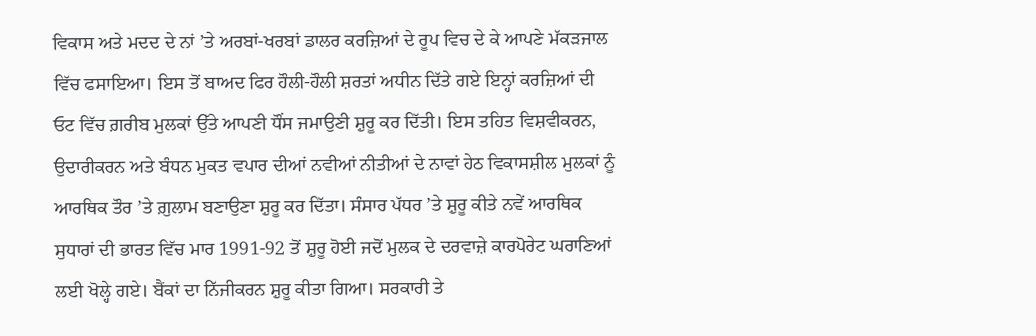ਵਿਕਾਸ ਅਤੇ ਮਦਦ ਦੇ ਨਾਂ ’ਤੇ ਅਰਬਾਂ-ਖਰਬਾਂ ਡਾਲਰ ਕਰਜ਼ਿਆਂ ਦੇ ਰੂਪ ਵਿਚ ਦੇ ਕੇ ਆਪਣੇ ਮੱਕੜਜਾਲ ਵਿੱਚ ਫਸਾਇਆ। ਇਸ ਤੋਂ ਬਾਅਦ ਫਿਰ ਹੌਲੀ-ਹੌਲੀ ਸ਼ਰਤਾਂ ਅਧੀਨ ਦਿੱਤੇ ਗਏ ਇਨ੍ਹਾਂ ਕਰਜ਼ਿਆਂ ਦੀ ਓਟ ਵਿੱਚ ਗ਼ਰੀਬ ਮੁਲਕਾਂ ਉੱਤੇ ਆਪਣੀ ਧੌਂਸ ਜਮਾਉਣੀ ਸ਼ੁਰੂ ਕਰ ਦਿੱਤੀ। ਇਸ ਤਹਿਤ ਵਿਸ਼ਵੀਕਰਨ, ਉਦਾਰੀਕਰਨ ਅਤੇ ਬੰਧਨ ਮੁਕਤ ਵਪਾਰ ਦੀਆਂ ਨਵੀਆਂ ਨੀਤੀਆਂ ਦੇ ਨਾਵਾਂ ਹੇਠ ਵਿਕਾਸਸ਼ੀਲ ਮੁਲਕਾਂ ਨੂੰ ਆਰਥਿਕ ਤੌਰ ’ਤੇ ਗ਼ੁਲਾਮ ਬਣਾਉਣਾ ਸ਼ੁਰੂ ਕਰ ਦਿੱਤਾ। ਸੰਸਾਰ ਪੱਧਰ ’ਤੇ ਸ਼ੁਰੂ ਕੀਤੇ ਨਵੇਂ ਆਰਥਿਕ ਸੁਧਾਰਾਂ ਦੀ ਭਾਰਤ ਵਿੱਚ ਮਾਰ 1991-92 ਤੋਂ ਸ਼ੁਰੂ ਹੋਈ ਜਦੋਂ ਮੁਲਕ ਦੇ ਦਰਵਾਜ਼ੇ ਕਾਰਪੋਰੇਟ ਘਰਾਣਿਆਂ ਲਈ ਖੋਲ੍ਹੇ ਗਏ। ਬੈਂਕਾਂ ਦਾ ਨਿੱਜੀਕਰਨ ਸ਼ੁਰੂ ਕੀਤਾ ਗਿਆ। ਸਰਕਾਰੀ ਤੇ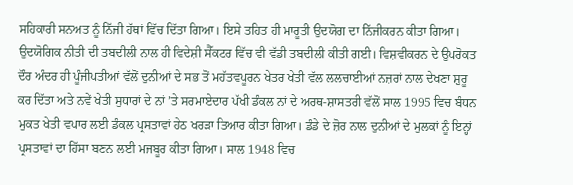ਸਹਿਕਾਰੀ ਸਨਅਤ ਨੂੰ ਨਿੱਜੀ ਹੱਥਾਂ ਵਿੱਚ ਦਿੱਤਾ ਗਿਆ। ਇਸੇ ਤਹਿਤ ਹੀ ਮਾਰੂਤੀ ਉਦਯੋਗ ਦਾ ਨਿੱਜੀਕਰਨ ਕੀਤਾ ਗਿਆ। ਉਦਯੋਗਿਕ ਨੀਤੀ ਦੀ ਤਬਦੀਲੀ ਨਾਲ ਹੀ ਵਿਦੇਸ਼ੀ ਸੈੱਕਟਰ ਵਿੱਚ ਵੀ ਵੱਡੀ ਤਬਦੀਲੀ ਕੀਤੀ ਗਈ। ਵਿਸ਼ਵੀਕਰਨ ਦੇ ਉਪਰੋਕਤ ਦੌਰ ਅੰਦਰ ਹੀ ਪੂੰਜੀਪਤੀਆਂ ਵੱਲੋਂ ਦੁਨੀਆਂ ਦੇ ਸਭ ਤੋਂ ਮਹੱਤਵਪੂਰਨ ਖੇਤਰ ਖੇਤੀ ਵੱਲ ਲਲਚਾਈਆਂ ਨਜ਼ਰਾਂ ਨਾਲ ਦੇਖਣਾ ਸ਼ੁਰੂ ਕਰ ਦਿੱਤਾ ਅਤੇ ਨਵੇਂ ਖੇਤੀ ਸੁਧਾਰਾਂ ਦੇ ਨਾਂ ’ਤੇ ਸਰਮਾਏਦਾਰ ਪੱਖੀ ਡੰਕਲ ਨਾਂ ਦੇ ਅਰਥ-ਸ਼ਾਸਤਰੀ ਵੱਲੋਂ ਸਾਲ 1995 ਵਿਚ ਬੰਧਨ ਮੁਕਤ ਖੇਤੀ ਵਪਾਰ ਲਈ ਡੰਕਲ ਪ੍ਰਸਤਾਵਾਂ ਹੇਠ ਖਰੜਾ ਤਿਆਰ ਕੀਤਾ ਗਿਆ। ਡੰਡੇ ਦੇ ਜ਼ੋਰ ਨਾਲ ਦੁਨੀਆਂ ਦੇ ਮੁਲਕਾਂ ਨੂੰ ਇਨ੍ਹਾਂ ਪ੍ਰਸਤਾਵਾਂ ਦਾ ਹਿੱਸਾ ਬਣਨ ਲਈ ਮਜਬੂਰ ਕੀਤਾ ਗਿਆ। ਸਾਲ 1948 ਵਿਚ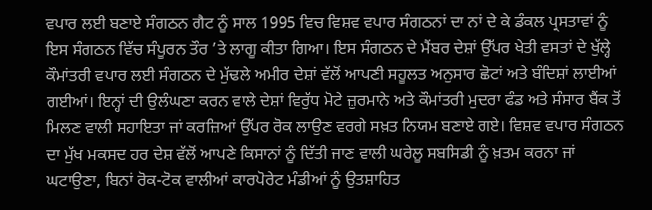ਵਪਾਰ ਲਈ ਬਣਾਏ ਸੰਗਠਨ ਗੈਟ ਨੂੰ ਸਾਲ 1995 ਵਿਚ ਵਿਸ਼ਵ ਵਪਾਰ ਸੰਗਠਨਾਂ ਦਾ ਨਾਂ ਦੇ ਕੇ ਡੰਕਲ ਪ੍ਰਸਤਾਵਾਂ ਨੂੰ ਇਸ ਸੰਗਠਨ ਵਿੱਚ ਸੰਪੂਰਨ ਤੌਰ ’ਤੇ ਲਾਗੂ ਕੀਤਾ ਗਿਆ। ਇਸ ਸੰਗਠਨ ਦੇ ਮੈਂਬਰ ਦੇਸ਼ਾਂ ਉੱਪਰ ਖੇਤੀ ਵਸਤਾਂ ਦੇ ਖੁੱਲ੍ਹੇ ਕੌਮਾਂਤਰੀ ਵਪਾਰ ਲਈ ਸੰਗਠਨ ਦੇ ਮੁੱਢਲੇ ਅਮੀਰ ਦੇਸ਼ਾਂ ਵੱਲੋਂ ਆਪਣੀ ਸਹੂਲਤ ਅਨੁਸਾਰ ਛੋਟਾਂ ਅਤੇ ਬੰਦਿਸ਼ਾਂ ਲਾਈਆਂ ਗਈਆਂ। ਇਨ੍ਹਾਂ ਦੀ ਉਲੰਘਣਾ ਕਰਨ ਵਾਲੇ ਦੇਸ਼ਾਂ ਵਿਰੁੱਧ ਮੋਟੇ ਜ਼ੁਰਮਾਨੇ ਅਤੇ ਕੌਮਾਂਤਰੀ ਮੁਦਰਾ ਫੰਡ ਅਤੇ ਸੰਸਾਰ ਬੈਂਕ ਤੋਂ ਮਿਲਣ ਵਾਲੀ ਸਹਾਇਤਾ ਜਾਂ ਕਰਜ਼ਿਆਂ ਉੱਪਰ ਰੋਕ ਲਾਉਣ ਵਰਗੇ ਸਖ਼ਤ ਨਿਯਮ ਬਣਾਏ ਗਏ। ਵਿਸ਼ਵ ਵਪਾਰ ਸੰਗਠਨ ਦਾ ਮੁੱਖ ਮਕਸਦ ਹਰ ਦੇਸ਼ ਵੱਲੋਂ ਆਪਣੇ ਕਿਸਾਨਾਂ ਨੂੰ ਦਿੱਤੀ ਜਾਣ ਵਾਲੀ ਘਰੇਲੂ ਸਬਸਿਡੀ ਨੂੰ ਖ਼ਤਮ ਕਰਨਾ ਜਾਂ ਘਟਾਉਣਾ, ਬਿਨਾਂ ਰੋਕ-ਟੋਕ ਵਾਲੀਆਂ ਕਾਰਪੋਰੇਟ ਮੰਡੀਆਂ ਨੂੰ ਉਤਸ਼ਾਹਿਤ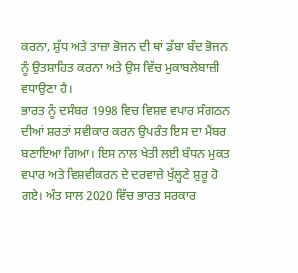ਕਰਨਾ, ਸ਼ੁੱਧ ਅਤੇ ਤਾਜ਼ਾ ਭੋਜਨ ਦੀ ਥਾਂ ਡੱਬਾ ਬੰਦ ਭੋਜਨ ਨੂੰ ਉਤਸ਼ਾਹਿਤ ਕਰਨਾ ਅਤੇ ਉਸ ਵਿੱਚ ਮੁਕਾਬਲੇਬਾਜ਼ੀ ਵਧਾਉਣਾ ਹੈ।
ਭਾਰਤ ਨੂੰ ਦਸੰਬਰ 1998 ਵਿਚ ਵਿਸ਼ਵ ਵਪਾਰ ਸੰਗਠਨ ਦੀਆਂ ਸ਼ਰਤਾਂ ਸਵੀਕਾਰ ਕਰਨ ਉਪਰੰਤ ਇਸ ਦਾ ਮੈਂਬਰ ਬਣਾਇਆ ਗਿਆ। ਇਸ ਨਾਲ ਖੇਤੀ ਲਈ ਬੰਧਨ ਮੁਕਤ ਵਪਾਰ ਅਤੇ ਵਿਸ਼ਵੀਕਰਨ ਦੇ ਦਰਵਾਜ਼ੇ ਖੁੱਲ੍ਹਣੇ ਸ਼ੁਰੂ ਹੋ ਗਏ। ਅੰਤ ਸਾਲ 2020 ਵਿੱਚ ਭਾਰਤ ਸਰਕਾਰ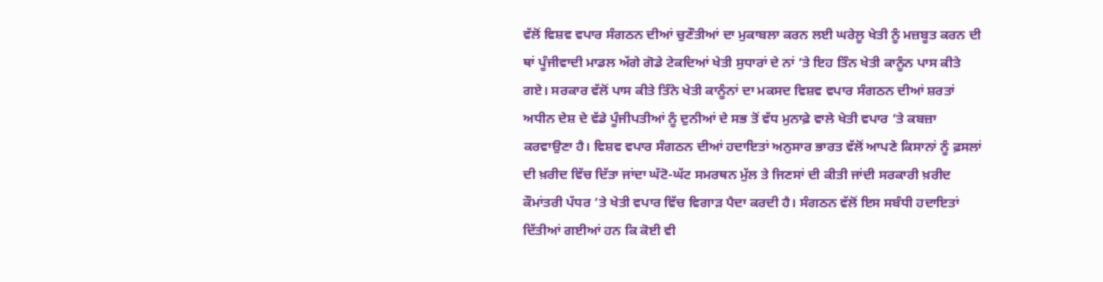ਵੱਲੋਂ ਵਿਸ਼ਵ ਵਪਾਰ ਸੰਗਠਨ ਦੀਆਂ ਚੁਣੌਤੀਆਂ ਦਾ ਮੁਕਾਬਲਾ ਕਰਨ ਲਈ ਘਰੇਲੂ ਖੇਤੀ ਨੂੰ ਮਜ਼ਬੂਤ ਕਰਨ ਦੀ ਥਾਂ ਪੂੰਜੀਵਾਦੀ ਮਾਡਲ ਅੱਗੇ ਗੋਡੇ ਟੇਕਦਿਆਂ ਖੇਤੀ ਸੁਧਾਰਾਂ ਦੇ ਨਾਂ ’ਤੇ ਇਹ ਤਿੰਨ ਖੇਤੀ ਕਾਨੂੰਨ ਪਾਸ ਕੀਤੇ ਗਏ। ਸਰਕਾਰ ਵੱਲੋਂ ਪਾਸ ਕੀਤੇ ਤਿੰਨੇ ਖੇਤੀ ਕਾਨੂੰਨਾਂ ਦਾ ਮਕਸਦ ਵਿਸ਼ਵ ਵਪਾਰ ਸੰਗਠਨ ਦੀਆਂ ਸ਼ਰਤਾਂ ਅਧੀਨ ਦੇਸ਼ ਦੇ ਵੱਡੇ ਪੂੰਜੀਪਤੀਆਂ ਨੂੰ ਦੁਨੀਆਂ ਦੇ ਸਭ ਤੋਂ ਵੱਧ ਮੁਨਾਫ਼ੇ ਵਾਲੇ ਖੇਤੀ ਵਪਾਰ ’ਤੇ ਕਬਜ਼ਾ ਕਰਵਾਉਣਾ ਹੈ। ਵਿਸ਼ਵ ਵਪਾਰ ਸੰਗਠਨ ਦੀਆਂ ਹਦਾਇਤਾਂ ਅਨੁਸਾਰ ਭਾਰਤ ਵੱਲੋਂ ਆਪਣੇ ਕਿਸਾਨਾਂ ਨੂੰ ਫ਼ਸਲਾਂ ਦੀ ਖ਼ਰੀਦ ਵਿੱਚ ਦਿੱਤਾ ਜਾਂਦਾ ਘੱਟੋ-ਘੱਟ ਸਮਰਥਨ ਮੁੱਲ ਤੇ ਜਿਣਸਾਂ ਦੀ ਕੀਤੀ ਜਾਂਦੀ ਸਰਕਾਰੀ ਖ਼ਰੀਦ ਕੌਮਾਂਤਰੀ ਪੱਧਰ ’ਤੇ ਖੇਤੀ ਵਪਾਰ ਵਿੱਚ ਵਿਗਾੜ ਪੈਦਾ ਕਰਦੀ ਹੈ। ਸੰਗਠਨ ਵੱਲੋਂ ਇਸ ਸਬੰਧੀ ਹਦਾਇਤਾਂ ਦਿੱਤੀਆਂ ਗਈਆਂ ਹਨ ਕਿ ਕੋਈ ਵੀ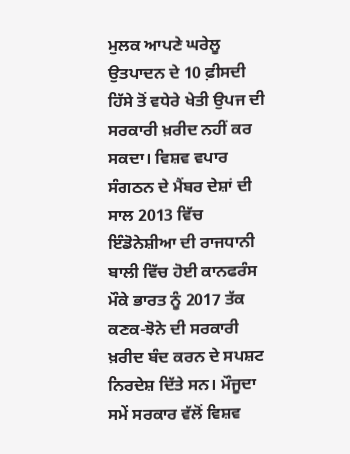ਮੁਲਕ ਆਪਣੇ ਘਰੇਲੂ ਉਤਪਾਦਨ ਦੇ 10 ਫ਼ੀਸਦੀ ਹਿੱਸੇ ਤੋਂ ਵਧੇਰੇ ਖੇਤੀ ਉਪਜ ਦੀ ਸਰਕਾਰੀ ਖ਼ਰੀਦ ਨਹੀਂ ਕਰ ਸਕਦਾ। ਵਿਸ਼ਵ ਵਪਾਰ ਸੰਗਠਨ ਦੇ ਮੈਂਬਰ ਦੇਸ਼ਾਂ ਦੀ ਸਾਲ 2013 ਵਿੱਚ ਇੰਡੋਨੇਸ਼ੀਆ ਦੀ ਰਾਜਧਾਨੀ ਬਾਲੀ ਵਿੱਚ ਹੋਈ ਕਾਨਫਰੰਸ ਮੌਕੇ ਭਾਰਤ ਨੂੰ 2017 ਤੱਕ ਕਣਕ-ਝੋਨੇ ਦੀ ਸਰਕਾਰੀ ਖ਼ਰੀਦ ਬੰਦ ਕਰਨ ਦੇ ਸਪਸ਼ਟ ਨਿਰਦੇਸ਼ ਦਿੱਤੇ ਸਨ। ਮੌਜੂਦਾ ਸਮੇਂ ਸਰਕਾਰ ਵੱਲੋਂ ਵਿਸ਼ਵ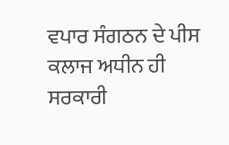ਵਪਾਰ ਸੰਗਠਨ ਦੇ ਪੀਸ ਕਲਾਜ ਅਧੀਨ ਹੀ ਸਰਕਾਰੀ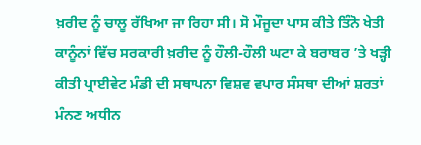ਖ਼ਰੀਦ ਨੂੰ ਚਾਲੂ ਰੱਖਿਆ ਜਾ ਰਿਹਾ ਸੀ। ਸੋ ਮੌਜੂਦਾ ਪਾਸ ਕੀਤੇ ਤਿੰਨੋ ਖੇਤੀ ਕਾਨੂੰਨਾਂ ਵਿੱਚ ਸਰਕਾਰੀ ਖ਼ਰੀਦ ਨੂੰ ਹੌਲੀ-ਹੌਲੀ ਘਟਾ ਕੇ ਬਰਾਬਰ ’ਤੇ ਖੜ੍ਹੀ ਕੀਤੀ ਪ੍ਰਾਈਵੇਟ ਮੰਡੀ ਦੀ ਸਥਾਪਨਾ ਵਿਸ਼ਵ ਵਪਾਰ ਸੰਸਥਾ ਦੀਆਂ ਸ਼ਰਤਾਂ ਮੰਨਣ ਅਧੀਨ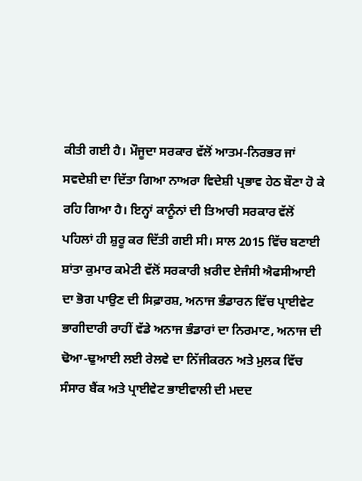ਕੀਤੀ ਗਈ ਹੈ। ਮੌਜੂਦਾ ਸਰਕਾਰ ਵੱਲੋਂ ਆਤਮ-ਨਿਰਭਰ ਜਾਂ ਸਵਦੇਸ਼ੀ ਦਾ ਦਿੱਤਾ ਗਿਆ ਨਾਅਰਾ ਵਿਦੇਸ਼ੀ ਪ੍ਰਭਾਵ ਹੇਠ ਬੌਣਾ ਹੋ ਕੇ ਰਹਿ ਗਿਆ ਹੈ। ਇਨ੍ਹਾਂ ਕਾਨੂੰਨਾਂ ਦੀ ਤਿਆਰੀ ਸਰਕਾਰ ਵੱਲੋਂ ਪਹਿਲਾਂ ਹੀ ਸ਼ੁਰੂ ਕਰ ਦਿੱਤੀ ਗਈ ਸੀ। ਸਾਲ 2015 ਵਿੱਚ ਬਣਾਈ ਸ਼ਾਂਤਾ ਕੁਮਾਰ ਕਮੇਟੀ ਵੱਲੋਂ ਸਰਕਾਰੀ ਖ਼ਰੀਦ ਏਜੰਸੀ ਐਫਸੀਆਈ ਦਾ ਭੋਗ ਪਾਉਣ ਦੀ ਸਿਫ਼ਾਰਸ਼, ਅਨਾਜ ਭੰਡਾਰਨ ਵਿੱਚ ਪ੍ਰਾਈਵੇਟ ਭਾਗੀਦਾਰੀ ਰਾਹੀਂ ਵੱਡੇ ਅਨਾਜ ਭੰਡਾਰਾਂ ਦਾ ਨਿਰਮਾਣ, ਅਨਾਜ ਦੀ ਢੋਆ-ਢੁਆਈ ਲਈ ਰੇਲਵੇ ਦਾ ਨਿੱਜੀਕਰਨ ਅਤੇ ਮੁਲਕ ਵਿੱਚ ਸੰਸਾਰ ਬੈਂਕ ਅਤੇ ਪ੍ਰਾਈਵੇਟ ਭਾਈਵਾਲੀ ਦੀ ਮਦਦ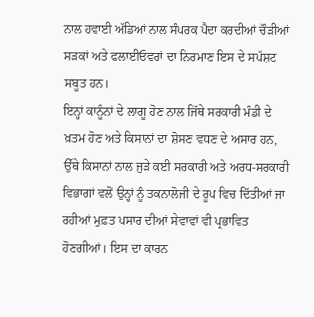ਨਾਲ ਹਵਾਈ ਅੱਡਿਆਂ ਨਾਲ ਸੰਪਰਕ ਪੈਦਾ ਕਰਦੀਆਂ ਚੌੜੀਆਂ ਸੜਕਾਂ ਅਤੇ ਫਲਾਈਓਵਰਾਂ ਦਾ ਨਿਰਮਾਣ ਇਸ ਦੇ ਸਪੱਸ਼ਟ ਸਬੂਤ ਹਨ।
ਇਨ੍ਹਾਂ ਕਾਨੂੰਨਾਂ ਦੇ ਲਾਗੂ ਹੋਣ ਨਾਲ ਜਿੱਥੇ ਸਰਕਾਰੀ ਮੰਡੀ ਦੇ ਖ਼ਤਮ ਹੋਣ ਅਤੇ ਕਿਸਾਨਾਂ ਦਾ ਸ਼ੋਸਣ ਵਧਣ ਦੇ ਅਸਾਰ ਹਨ, ਉੱਥੇ ਕਿਸਾਨਾਂ ਨਾਲ ਜੁੜੇ ਕਈ ਸਰਕਾਰੀ ਅਤੇ ਅਰਧ-ਸਰਕਾਰੀ ਵਿਭਾਗਾਂ ਵਲੋਂ ਉਨ੍ਹਾਂ ਨੂੰ ਤਕਨਾਲੋਜੀ ਦੇ ਰੂਪ ਵਿਚ ਦਿੱਤੀਆਂ ਜਾ ਰਹੀਆਂ ਮੁਫ਼ਤ ਪਸਾਰ ਦੀਆਂ ਸੇਵਾਵਾਂ ਵੀ ਪ੍ਰਭਾਵਿਤ ਹੋਣਗੀਆਂ। ਇਸ ਦਾ ਕਾਰਨ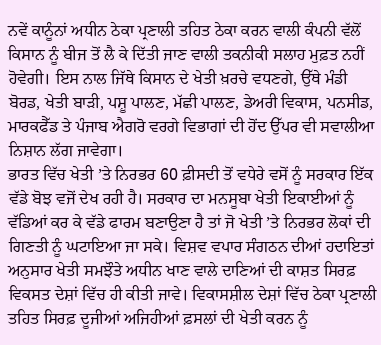ਨਵੇਂ ਕਾਨੂੰਨਾਂ ਅਧੀਨ ਠੇਕਾ ਪ੍ਰਣਾਲੀ ਤਹਿਤ ਠੇਕਾ ਕਰਨ ਵਾਲੀ ਕੰਪਨੀ ਵੱਲੋਂ ਕਿਸਾਨ ਨੂੰ ਬੀਜ ਤੋਂ ਲੈ ਕੇ ਦਿੱਤੀ ਜਾਣ ਵਾਲੀ ਤਕਨੀਕੀ ਸਲਾਹ ਮੁਫ਼ਤ ਨਹੀਂ ਹੋਵੇਗੀ। ਇਸ ਨਾਲ ਜਿੱਥੇ ਕਿਸਾਨ ਦੇ ਖੇਤੀ ਖ਼ਰਚੇ ਵਧਣਗੇ, ਉੱਥੇ ਮੰਡੀ ਬੋਰਡ, ਖੇਤੀ ਬਾੜੀ, ਪਸ਼ੂ ਪਾਲਣ, ਮੱਛੀ ਪਾਲਣ, ਡੇਅਰੀ ਵਿਕਾਸ, ਪਨਸੀਡ, ਮਾਰਕਫੈੱਡ ਤੇ ਪੰਜਾਬ ਐਗਰੋ ਵਰਗੇ ਵਿਭਾਗਾਂ ਦੀ ਹੋਂਦ ਉੱਪਰ ਵੀ ਸਵਾਲੀਆ ਨਿਸ਼ਾਨ ਲੱਗ ਜਾਵੇਗਾ।
ਭਾਰਤ ਵਿੱਚ ਖੇਤੀ ’ਤੇ ਨਿਰਭਰ 60 ਫ਼ੀਸਦੀ ਤੋਂ ਵਧੇਰੇ ਵਸੋਂ ਨੂੰ ਸਰਕਾਰ ਇੱਕ ਵੱਡੇ ਬੋਝ ਵਜੋਂ ਦੇਖ ਰਹੀ ਹੈ। ਸਰਕਾਰ ਦਾ ਮਨਸੂਬਾ ਖੇਤੀ ਇਕਾਈਆਂ ਨੂੰ ਵੱਡਿਆਂ ਕਰ ਕੇ ਵੱਡੇ ਫਾਰਮ ਬਣਾਉਣਾ ਹੈ ਤਾਂ ਜੋ ਖੇਤੀ ’ਤੇ ਨਿਰਭਰ ਲੋਕਾਂ ਦੀ ਗਿਣਤੀ ਨੂੰ ਘਟਾਇਆ ਜਾ ਸਕੇ। ਵਿਸ਼ਵ ਵਪਾਰ ਸੰਗਠਨ ਦੀਆਂ ਹਦਾਇਤਾਂ ਅਨੁਸਾਰ ਖੇਤੀ ਸਮਝੌਤੇ ਅਧੀਨ ਖਾਣ ਵਾਲੇ ਦਾਣਿਆਂ ਦੀ ਕਾਸ਼ਤ ਸਿਰਫ਼ ਵਿਕਸਤ ਦੇਸ਼ਾਂ ਵਿੱਚ ਹੀ ਕੀਤੀ ਜਾਵੇ। ਵਿਕਾਸਸ਼ੀਲ ਦੇਸ਼ਾਂ ਵਿੱਚ ਠੇਕਾ ਪ੍ਰਣਾਲੀ ਤਹਿਤ ਸਿਰਫ਼ ਦੂਜੀਆਂ ਅਜਿਹੀਆਂ ਫ਼ਸਲਾਂ ਦੀ ਖੇਤੀ ਕਰਨ ਨੂੰ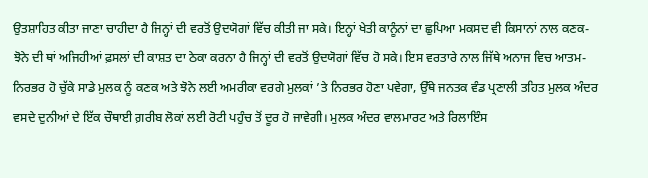ਉਤਸ਼ਾਹਿਤ ਕੀਤਾ ਜਾਣਾ ਚਾਹੀਦਾ ਹੈ ਜਿਨ੍ਹਾਂ ਦੀ ਵਰਤੋਂ ਉਦਯੋਗਾਂ ਵਿੱਚ ਕੀਤੀ ਜਾ ਸਕੇ। ਇਨ੍ਹਾਂ ਖੇਤੀ ਕਾਨੂੰਨਾਂ ਦਾ ਛੁਪਿਆ ਮਕਸਦ ਵੀ ਕਿਸਾਨਾਂ ਨਾਲ ਕਣਕ-ਝੋਨੇ ਦੀ ਥਾਂ ਅਜਿਹੀਆਂ ਫ਼ਸਲਾਂ ਦੀ ਕਾਸ਼ਤ ਦਾ ਠੇਕਾ ਕਰਨਾ ਹੈ ਜਿਨ੍ਹਾਂ ਦੀ ਵਰਤੋਂ ਉਦਯੋਗਾਂ ਵਿੱਚ ਹੋ ਸਕੇ। ਇਸ ਵਰਤਾਰੇ ਨਾਲ ਜਿੱਥੇ ਅਨਾਜ ਵਿਚ ਆਤਮ-ਨਿਰਭਰ ਹੋ ਚੁੱਕੇ ਸਾਡੇ ਮੁਲਕ ਨੂੰ ਕਣਕ ਅਤੇ ਝੋਨੇ ਲਈ ਅਮਰੀਕਾ ਵਰਗੇ ਮੁਲਕਾਂ ’ਤੇ ਨਿਰਭਰ ਹੋਣਾ ਪਵੇਗਾ, ਉੱਥੇ ਜਨਤਕ ਵੰਡ ਪ੍ਰਣਾਲੀ ਤਹਿਤ ਮੁਲਕ ਅੰਦਰ ਵਸਦੇ ਦੁਨੀਆਂ ਦੇ ਇੱਕ ਚੌਥਾਈ ਗ਼ਰੀਬ ਲੋਕਾਂ ਲਈ ਰੋਟੀ ਪਹੁੰਚ ਤੋਂ ਦੂਰ ਹੋ ਜਾਵੇਗੀ। ਮੁਲਕ ਅੰਦਰ ਵਾਲਮਾਰਟ ਅਤੇ ਰਿਲਾਇੰਸ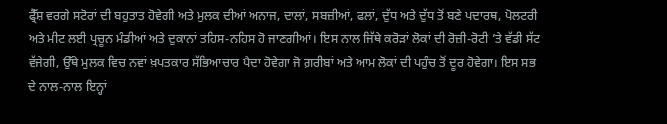ਫ੍ਰੈੱਸ਼ ਵਰਗੇ ਸਟੋਰਾਂ ਦੀ ਬਹੁਤਾਤ ਹੋਵੇਗੀ ਅਤੇ ਮੁਲਕ ਦੀਆਂ ਅਨਾਜ, ਦਾਲਾਂ, ਸਬਜ਼ੀਆਂ, ਫਲਾਂ, ਦੁੱਧ ਅਤੇ ਦੁੱਧ ਤੋਂ ਬਣੇ ਪਦਾਰਥ, ਪੋਲਟਰੀ ਅਤੇ ਮੀਟ ਲਈ ਪ੍ਰਚੂਨ ਮੰਡੀਆਂ ਅਤੇ ਦੁਕਾਨਾਂ ਤਹਿਸ-ਨਹਿਸ ਹੋ ਜਾਣਗੀਆਂ। ਇਸ ਨਾਲ ਜਿੱਥੇ ਕਰੋੜਾਂ ਲੋਕਾਂ ਦੀ ਰੋਜ਼ੀ-ਰੋਟੀ ’ਤੇ ਵੱਡੀ ਸੱਟ ਵੱਜੇਗੀ, ਉੱਥੇ ਮੁਲਕ ਵਿਚ ਨਵਾਂ ਖ਼ਪਤਕਾਰ ਸੱਭਿਆਚਾਰ ਪੈਦਾ ਹੋਵੇਗਾ ਜੋ ਗ਼ਰੀਬਾਂ ਅਤੇ ਆਮ ਲੋਕਾਂ ਦੀ ਪਹੁੰਚ ਤੋਂ ਦੂਰ ਹੋਵੇਗਾ। ਇਸ ਸਭ ਦੇ ਨਾਲ-ਨਾਲ ਇਨ੍ਹਾਂ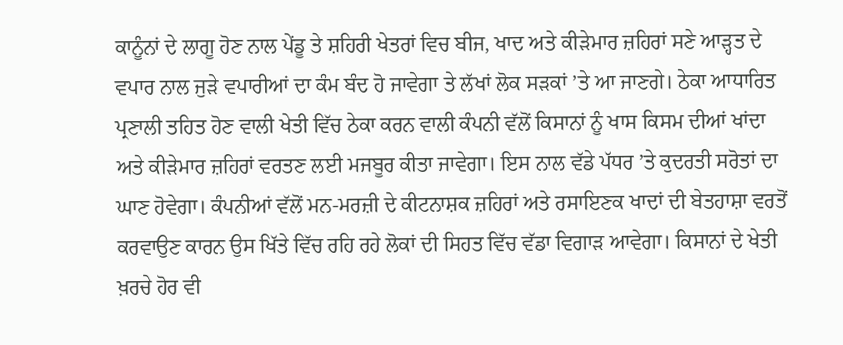ਕਾਨੂੰਨਾਂ ਦੇ ਲਾਗੂ ਹੋਣ ਨਾਲ ਪੇਂਡੂ ਤੇ ਸ਼ਹਿਰੀ ਖੇਤਰਾਂ ਵਿਚ ਬੀਜ, ਖਾਦ ਅਤੇ ਕੀੜੇਮਾਰ ਜ਼ਹਿਰਾਂ ਸਣੇ ਆੜ੍ਹਤ ਦੇ ਵਪਾਰ ਨਾਲ ਜੁੜੇ ਵਪਾਰੀਆਂ ਦਾ ਕੰਮ ਬੰਦ ਹੋ ਜਾਵੇਗਾ ਤੇ ਲੱਖਾਂ ਲੋਕ ਸੜਕਾਂ ’ਤੇ ਆ ਜਾਣਗੇ। ਠੇਕਾ ਆਧਾਰਿਤ ਪ੍ਰਣਾਲੀ ਤਹਿਤ ਹੋਣ ਵਾਲੀ ਖੇਤੀ ਵਿੱਚ ਠੇਕਾ ਕਰਨ ਵਾਲੀ ਕੰਪਨੀ ਵੱਲੋਂ ਕਿਸਾਨਾਂ ਨੂੰ ਖਾਸ ਕਿਸਮ ਦੀਆਂ ਖਾਂਦਾ ਅਤੇ ਕੀੜੇਮਾਰ ਜ਼ਹਿਰਾਂ ਵਰਤਣ ਲਈ ਮਜਬੂਰ ਕੀਤਾ ਜਾਵੇਗਾ। ਇਸ ਨਾਲ ਵੱਡੇ ਪੱਧਰ ’ਤੇ ਕੁਦਰਤੀ ਸਰੋਤਾਂ ਦਾ ਘਾਣ ਹੋਵੇਗਾ। ਕੰਪਨੀਆਂ ਵੱਲੋਂ ਮਨ-ਮਰਜ਼ੀ ਦੇ ਕੀਟਨਾਸ਼ਕ ਜ਼ਹਿਰਾਂ ਅਤੇ ਰਸਾਇਣਕ ਖਾਦਾਂ ਦੀ ਬੇਤਹਾਸ਼ਾ ਵਰਤੋਂ ਕਰਵਾਉਣ ਕਾਰਨ ਉਸ ਖਿੱਤੇ ਵਿੱਚ ਰਹਿ ਰਹੇ ਲੋਕਾਂ ਦੀ ਸਿਹਤ ਵਿੱਚ ਵੱਡਾ ਵਿਗਾੜ ਆਵੇਗਾ। ਕਿਸਾਨਾਂ ਦੇ ਖੇਤੀ ਖ਼ਰਚੇ ਹੋਰ ਵੀ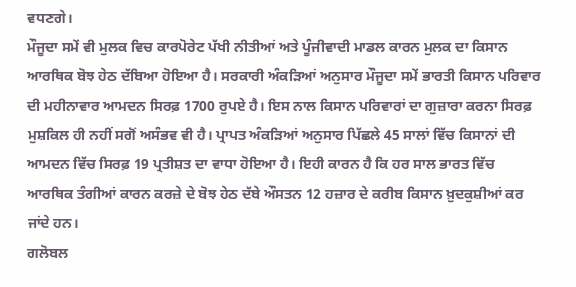ਵਧਣਗੇ।
ਮੌਜੂਦਾ ਸਮੇਂ ਵੀ ਮੁਲਕ ਵਿਚ ਕਾਰਪੋਰੇਟ ਪੱਖੀ ਨੀਤੀਆਂ ਅਤੇ ਪੂੰਜੀਵਾਦੀ ਮਾਡਲ ਕਾਰਨ ਮੁਲਕ ਦਾ ਕਿਸਾਨ ਆਰਥਿਕ ਬੋਝ ਹੇਠ ਦੱਬਿਆ ਹੋਇਆ ਹੈ। ਸਰਕਾਰੀ ਅੰਕੜਿਆਂ ਅਨੁਸਾਰ ਮੌਜੂਦਾ ਸਮੇਂ ਭਾਰਤੀ ਕਿਸਾਨ ਪਰਿਵਾਰ ਦੀ ਮਹੀਨਾਵਾਰ ਆਮਦਨ ਸਿਰਫ਼ 1700 ਰੁਪਏ ਹੈ। ਇਸ ਨਾਲ ਕਿਸਾਨ ਪਰਿਵਾਰਾਂ ਦਾ ਗੁਜ਼ਾਰਾ ਕਰਨਾ ਸਿਰਫ਼ ਮੁਸ਼ਕਿਲ ਹੀ ਨਹੀਂ ਸਗੋਂ ਅਸੰਭਵ ਵੀ ਹੈ। ਪ੍ਰਾਪਤ ਅੰਕੜਿਆਂ ਅਨੁਸਾਰ ਪਿੱਛਲੇ 45 ਸਾਲਾਂ ਵਿੱਚ ਕਿਸਾਨਾਂ ਦੀ ਆਮਦਨ ਵਿੱਚ ਸਿਰਫ਼ 19 ਪ੍ਰਤੀਸ਼ਤ ਦਾ ਵਾਧਾ ਹੋਇਆ ਹੈ। ਇਹੀ ਕਾਰਨ ਹੈ ਕਿ ਹਰ ਸਾਲ ਭਾਰਤ ਵਿੱਚ ਆਰਥਿਕ ਤੰਗੀਆਂ ਕਾਰਨ ਕਰਜ਼ੇ ਦੇ ਬੋਝ ਹੇਠ ਦੱਬੇ ਔਸਤਨ 12 ਹਜ਼ਾਰ ਦੇ ਕਰੀਬ ਕਿਸਾਨ ਖ਼ੁਦਕੁਸ਼ੀਆਂ ਕਰ ਜਾਂਦੇ ਹਨ।
ਗਲੋਬਲ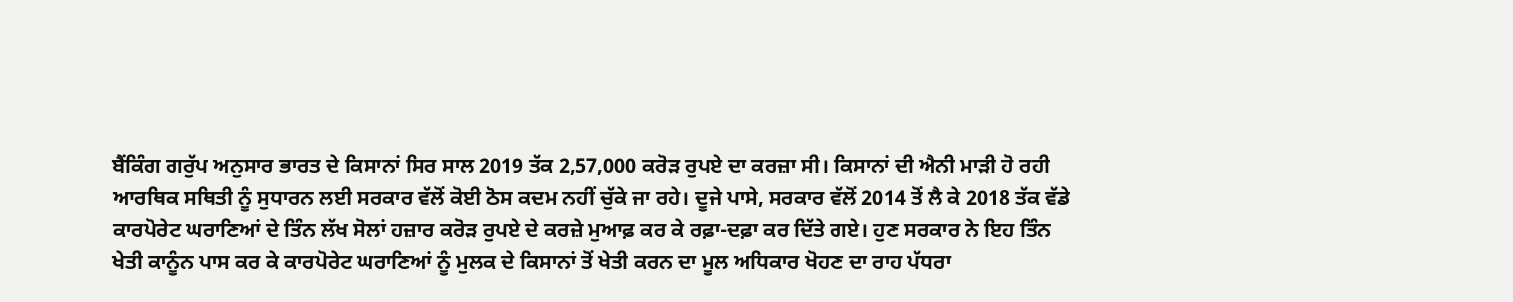ਬੈਂਕਿੰਗ ਗਰੁੱਪ ਅਨੁਸਾਰ ਭਾਰਤ ਦੇ ਕਿਸਾਨਾਂ ਸਿਰ ਸਾਲ 2019 ਤੱਕ 2,57,000 ਕਰੋੜ ਰੁਪਏ ਦਾ ਕਰਜ਼ਾ ਸੀ। ਕਿਸਾਨਾਂ ਦੀ ਐਨੀ ਮਾੜੀ ਹੋ ਰਹੀ ਆਰਥਿਕ ਸਥਿਤੀ ਨੂੰ ਸੁਧਾਰਨ ਲਈ ਸਰਕਾਰ ਵੱਲੋਂ ਕੋਈ ਠੋਸ ਕਦਮ ਨਹੀਂ ਚੁੱਕੇ ਜਾ ਰਹੇ। ਦੂਜੇ ਪਾਸੇ, ਸਰਕਾਰ ਵੱਲੋਂ 2014 ਤੋਂ ਲੈ ਕੇ 2018 ਤੱਕ ਵੱਡੇ ਕਾਰਪੋਰੇਟ ਘਰਾਣਿਆਂ ਦੇ ਤਿੰਨ ਲੱਖ ਸੋਲਾਂ ਹਜ਼ਾਰ ਕਰੋੜ ਰੁਪਏ ਦੇ ਕਰਜ਼ੇ ਮੁਆਫ਼ ਕਰ ਕੇ ਰਫ਼ਾ-ਦਫ਼ਾ ਕਰ ਦਿੱਤੇ ਗਏ। ਹੁਣ ਸਰਕਾਰ ਨੇ ਇਹ ਤਿੰਨ ਖੇਤੀ ਕਾਨੂੰਨ ਪਾਸ ਕਰ ਕੇ ਕਾਰਪੋਰੇਟ ਘਰਾਣਿਆਂ ਨੂੰ ਮੁਲਕ ਦੇ ਕਿਸਾਨਾਂ ਤੋਂ ਖੇਤੀ ਕਰਨ ਦਾ ਮੂਲ ਅਧਿਕਾਰ ਖੋਹਣ ਦਾ ਰਾਹ ਪੱਧਰਾ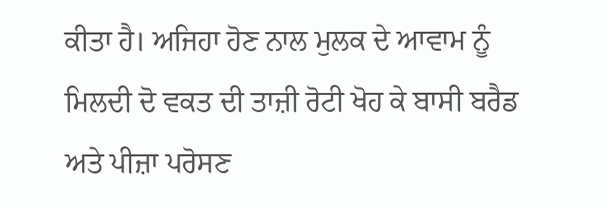ਕੀਤਾ ਹੈ। ਅਜਿਹਾ ਹੋਣ ਨਾਲ ਮੁਲਕ ਦੇ ਆਵਾਮ ਨੂੰ ਮਿਲਦੀ ਦੋ ਵਕਤ ਦੀ ਤਾਜ਼ੀ ਰੋਟੀ ਖੋਹ ਕੇ ਬਾਸੀ ਬਰੈਡ ਅਤੇ ਪੀਜ਼ਾ ਪਰੋਸਣ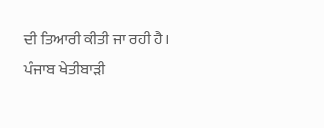ਦੀ ਤਿਆਰੀ ਕੀਤੀ ਜਾ ਰਹੀ ਹੈ।
ਪੰਜਾਬ ਖੇਤੀਬਾੜੀ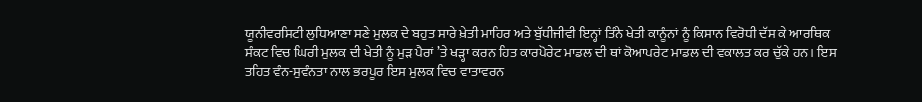ਯੂਨੀਵਰਸਿਟੀ ਲੁਧਿਆਣਾ ਸਣੇ ਮੁਲਕ ਦੇ ਬਹੁਤ ਸਾਰੇ ਖ਼ੇਤੀ ਮਾਹਿਰ ਅਤੇ ਬੁੱਧੀਜੀਵੀ ਇਨ੍ਹਾਂ ਤਿੰਨੇ ਖੇਤੀ ਕਾਨੂੰਨਾਂ ਨੂੰ ਕਿਸਾਨ ਵਿਰੋਧੀ ਦੱਸ ਕੇ ਆਰਥਿਕ ਸੰਕਟ ਵਿਚ ਘਿਰੀ ਮੁਲਕ ਦੀ ਖੇਤੀ ਨੂੰ ਮੁੜ ਪੈਰਾਂ ’ਤੇ ਖੜ੍ਹਾ ਕਰਨ ਹਿਤ ਕਾਰਪੋਰੇਟ ਮਾਡਲ ਦੀ ਥਾਂ ਕੋਆਪਰੇਟ ਮਾਡਲ ਦੀ ਵਕਾਲਤ ਕਰ ਚੁੱਕੇ ਹਨ। ਇਸ ਤਹਿਤ ਵੰਨ-ਸੁਵੰਨਤਾ ਨਾਲ ਭਰਪੂਰ ਇਸ ਮੁਲਕ ਵਿਚ ਵਾਤਾਵਰਨ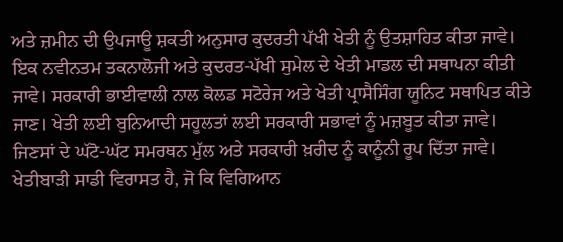ਅਤੇ ਜ਼ਮੀਨ ਦੀ ਉਪਜਾਊ ਸ਼ਕਤੀ ਅਨੁਸਾਰ ਕੁਦਰਤੀ ਪੱਖੀ ਖੇਤੀ ਨੂੰ ਉਤਸ਼ਾਹਿਤ ਕੀਤਾ ਜਾਵੇ। ਇਕ ਨਵੀਨਤਮ ਤਕਨਾਲੋਜੀ ਅਤੇ ਕੁਦਰਤ-ਪੱਖੀ ਸੁਮੇਲ ਦੇ ਖੇਤੀ ਮਾਡਲ ਦੀ ਸਥਾਪਨਾ ਕੀਤੀ ਜਾਵੇ। ਸਰਕਾਰੀ ਭਾਈਵਾਲੀ ਨਾਲ ਕੋਲਡ ਸਟੋਰੇਜ ਅਤੇ ਖੇਤੀ ਪ੍ਰਾਸੈਸਿੰਗ ਯੂਨਿਟ ਸਥਾਪਿਤ ਕੀਤੇ ਜਾਣ। ਖੇਤੀ ਲਈ ਬੁਨਿਆਦੀ ਸਹੂਲਤਾਂ ਲਈ ਸਰਕਾਰੀ ਸਭਾਵਾਂ ਨੂੰ ਮਜ਼ਬੂਤ ਕੀਤਾ ਜਾਵੇ। ਜਿਣਸਾਂ ਦੇ ਘੱਟੋ-ਘੱਟ ਸਮਰਥਨ ਮੁੱਲ ਅਤੇ ਸਰਕਾਰੀ ਖ਼ਰੀਦ ਨੂੰ ਕਾਨੂੰਨੀ ਰੂਪ ਦਿੱਤਾ ਜਾਵੇ।
ਖੇਤੀਬਾੜੀ ਸਾਡੀ ਵਿਰਾਸਤ ਹੈ, ਜੋ ਕਿ ਵਿਗਿਆਨ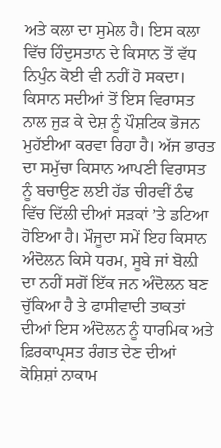ਅਤੇ ਕਲਾ ਦਾ ਸੁਮੇਲ ਹੈ। ਇਸ ਕਲਾ ਵਿੱਚ ਹਿੰਦੁਸਤਾਨ ਦੇ ਕਿਸਾਨ ਤੋਂ ਵੱਧ ਨਿਪੁੰਨ ਕੋਈ ਵੀ ਨਹੀਂ ਹੋ ਸਕਦਾ। ਕਿਸਾਨ ਸਦੀਆਂ ਤੋਂ ਇਸ ਵਿਰਾਸਤ ਨਾਲ ਜੁੜ ਕੇ ਦੇਸ਼ ਨੂੰ ਪੌਸ਼ਟਿਕ ਭੋਜਨ ਮੁਹੱਈਆ ਕਰਵਾ ਰਿਹਾ ਹੈ। ਅੱਜ ਭਾਰਤ ਦਾ ਸਮੁੱਚਾ ਕਿਸਾਨ ਆਪਣੀ ਵਿਰਾਸਤ ਨੂੰ ਬਚਾਉਣ ਲਈ ਹੱਡ ਚੀਰਵੀਂ ਠੰਢ ਵਿੱਚ ਦਿੱਲੀ ਦੀਆਂ ਸੜਕਾਂ ’ਤੇ ਡਟਿਆ ਹੋਇਆ ਹੈ। ਮੌਜੂਦਾ ਸਮੇਂ ਇਹ ਕਿਸਾਨ ਅੰਦੋਲਨ ਕਿਸੇ ਧਰਮ, ਸੂਬੇ ਜਾਂ ਬੋਲ਼ੀ ਦਾ ਨਹੀਂ ਸਗੋਂ ਇੱਕ ਜਨ ਅੰਦੋਲਨ ਬਣ ਚੁੱਕਿਆ ਹੈ ਤੇ ਫਾਸੀਵਾਦੀ ਤਾਕਤਾਂ ਦੀਆਂ ਇਸ ਅੰਦੋਲਨ ਨੂੰ ਧਾਰਮਿਕ ਅਤੇ ਫ਼ਿਰਕਾਪ੍ਰਸਤ ਰੰਗਤ ਦੇਣ ਦੀਆਂ ਕੋਸ਼ਿਸ਼ਾਂ ਨਾਕਾਮ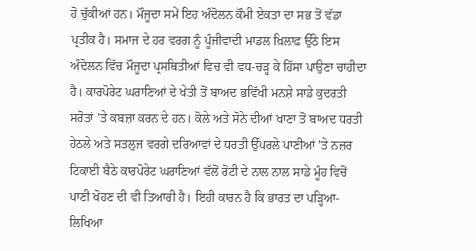ਹੋ ਚੁੱਕੀਆਂ ਹਨ। ਮੌਜੂਦਾ ਸਮੇਂ ਇਹ ਅੰਦੋਲਨ ਕੌਮੀ ਏਕਤਾ ਦਾ ਸਭ ਤੋਂ ਵੱਡਾ ਪ੍ਰਤੀਕ ਹੈ। ਸਮਾਜ ਦੇ ਹਰ ਵਰਗ ਨੂੰ ਪੂੰਜੀਵਾਦੀ ਮਾਡਲ ਖ਼ਿਲਾਫ਼ ਉੱਠੇ ਇਸ ਅੰਦੋਲਨ ਵਿੱਚ ਮੌਜੂਦਾ ਪ੍ਰਸਥਿਤੀਆਂ ਵਿਚ ਵੀ ਵਧ-ਚੜ੍ਹ ਕੇ ਹਿੱਸਾ ਪਾਉਣਾ ਚਾਹੀਦਾ ਹੈ। ਕਾਰਪੋਰੇਟ ਘਰਾਣਿਆਂ ਦੇ ਖੇਤੀ ਤੋਂ ਬਾਅਦ ਭਵਿੱਖੀ ਮਨਸ਼ੇ ਸਾਡੇ ਕੁਦਰਤੀ ਸਰੋਤਾਂ ’ਤੇ ਕਬਜ਼ਾ ਕਰਨ ਦੇ ਹਨ। ਕੋਲੇ ਅਤੇ ਸੋਨੇ ਦੀਆਂ ਖਾਣਾ ਤੋਂ ਬਾਅਦ ਧਰਤੀ ਹੇਠਲੇ ਅਤੇ ਸਤਲੁਜ ਵਰਗੇ ਦਰਿਆਵਾਂ ਦੇ ਧਰਤੀ ਉੱਪਰਲੇ ਪਾਣੀਆਂ ’ਤੇ ਨਜ਼ਰ ਟਿਕਾਈ ਬੈਠੇ ਕਾਰਪੋਰੇਟ ਘਰਾਣਿਆਂ ਵੱਲੋਂ ਰੋਟੀ ਦੇ ਨਾਲ ਨਾਲ ਸਾਡੇ ਮੂੰਹ ਵਿਚੋਂ ਪਾਣੀ ਖੋਹਣ ਦੀ ਵੀ ਤਿਆਰੀ ਹੈ। ਇਹੀ ਕਾਰਨ ਹੈ ਕਿ ਭਾਰਤ ਦਾ ਪੜ੍ਹਿਆ-ਲਿਖਿਆ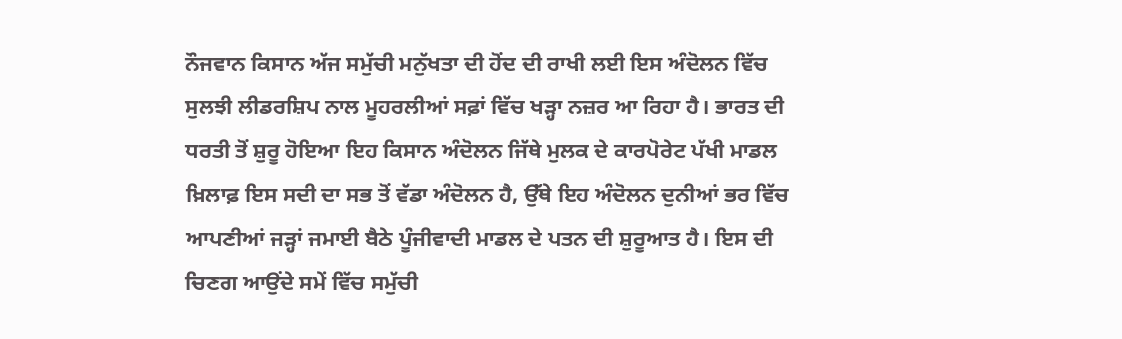ਨੌਜਵਾਨ ਕਿਸਾਨ ਅੱਜ ਸਮੁੱਚੀ ਮਨੁੱਖਤਾ ਦੀ ਹੋਂਦ ਦੀ ਰਾਖੀ ਲਈ ਇਸ ਅੰਦੋਲਨ ਵਿੱਚ ਸੁਲਝੀ ਲੀਡਰਸ਼ਿਪ ਨਾਲ ਮੂਹਰਲੀਆਂ ਸਫ਼ਾਂ ਵਿੱਚ ਖੜ੍ਹਾ ਨਜ਼ਰ ਆ ਰਿਹਾ ਹੈ। ਭਾਰਤ ਦੀ ਧਰਤੀ ਤੋਂ ਸ਼ੁਰੂ ਹੋਇਆ ਇਹ ਕਿਸਾਨ ਅੰਦੋਲਨ ਜਿੱਥੇ ਮੁਲਕ ਦੇ ਕਾਰਪੋਰੇਟ ਪੱਖੀ ਮਾਡਲ ਖ਼ਿਲਾਫ਼ ਇਸ ਸਦੀ ਦਾ ਸਭ ਤੋਂ ਵੱਡਾ ਅੰਦੋਲਨ ਹੈ, ਉੱਥੇ ਇਹ ਅੰਦੋਲਨ ਦੁਨੀਆਂ ਭਰ ਵਿੱਚ ਆਪਣੀਆਂ ਜੜ੍ਹਾਂ ਜਮਾਈ ਬੈਠੇ ਪੂੰਜੀਵਾਦੀ ਮਾਡਲ ਦੇ ਪਤਨ ਦੀ ਸ਼ੁਰੂਆਤ ਹੈ। ਇਸ ਦੀ ਚਿਣਗ ਆਉਂਦੇ ਸਮੇਂ ਵਿੱਚ ਸਮੁੱਚੀ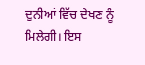ਦੁਨੀਆਂ ਵਿੱਚ ਦੇਖਣ ਨੂੰ ਮਿਲੇਗੀ। ਇਸ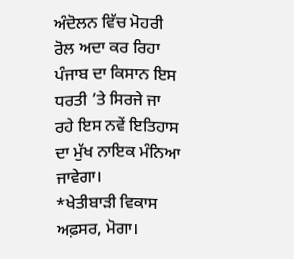ਅੰਦੋਲਨ ਵਿੱਚ ਮੋਹਰੀ ਰੋਲ ਅਦਾ ਕਰ ਰਿਹਾ ਪੰਜਾਬ ਦਾ ਕਿਸਾਨ ਇਸ ਧਰਤੀ ’ਤੇ ਸਿਰਜੇ ਜਾ ਰਹੇ ਇਸ ਨਵੇਂ ਇਤਿਹਾਸ ਦਾ ਮੁੱਖ ਨਾਇਕ ਮੰਨਿਆ ਜਾਵੇਗਾ।
*ਖੇਤੀਬਾੜੀ ਵਿਕਾਸ ਅਫ਼ਸਰ, ਮੋਗਾ।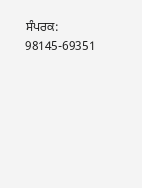ਸੰਪਰਕ: 98145-69351